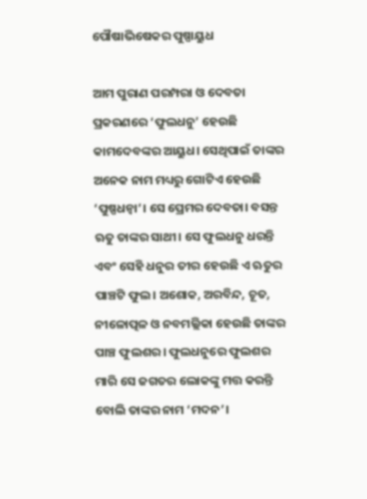ପୌଷାଭିଷେକର ପୁଷ୍ପାୟୁଧ

ଆମ ପୁରାଣ ପରମ୍ପରା ଓ ଦେବତା ପ୍ରକରଣରେ ‘ଫୁଲଧନୁ’ ହେଉଛି କାମଦେବଙ୍କର ଆୟୁଧ। ସେଥିପାଇଁ ତାଙ୍କର ଅନେକ ନାମ ମଧ୍ୟରୁ ଗୋଟିଏ ହେଉଛି ‘ପୁଷ୍ପଧନ୍ୱା’। ସେ ପ୍ରେମର ଦେବତା। ବସନ୍ତ ଋତୁ ତାଙ୍କର ସାଥୀ। ସେ ଫୁଲଧନୁ ଧରନ୍ତି ଏବଂ ସେହି ଧନୁର ତୀର ହେଉଛି ଏ ଋତୁର ପାଞ୍ଚଟି ଫୁଲ। ଅଶୋକ, ଅରବିନ୍ଦ, ଚୂତ, ନୀଳୋତ୍ପଳ ଓ ନବମଲ୍ଲିକା ହେଉଛି ତାଙ୍କର ପାଞ୍ଚ ଫୁଲଶର। ଫୁଲଧନୁରେ ଫୁଲଶର ମାରି ସେ ଜଗତର ଲୋକଙ୍କୁ ମତ୍ତ କରନ୍ତି ବୋଲି ତାଙ୍କର ନାମ ‘ମଦନ’।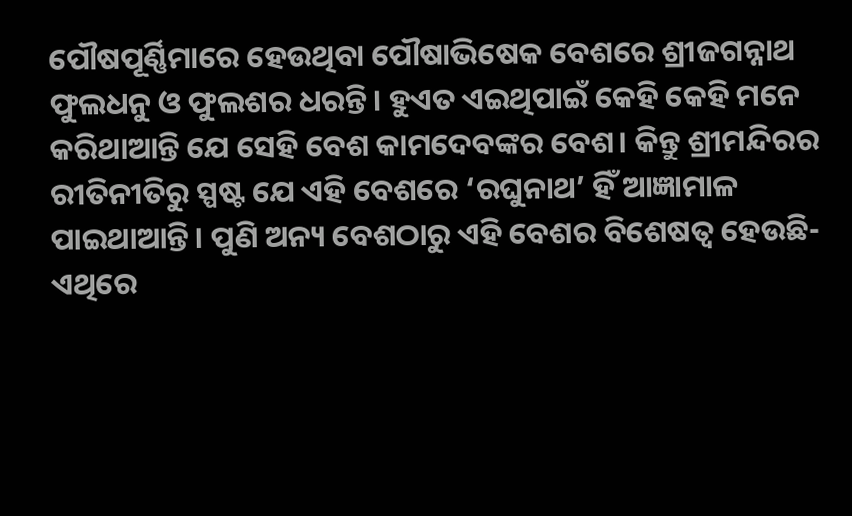ପୌଷପୂର୍ଣ୍ଣିମାରେ ହେଉଥିବା ପୌଷାଭିଷେକ ବେଶରେ ଶ୍ରୀଜଗନ୍ନାଥ ଫୁଲଧନୁ ଓ ଫୁଲଶର ଧରନ୍ତି। ହୁଏତ ଏଇଥିପାଇଁ କେହି କେହି ମନେ କରିଥାଆନ୍ତି ଯେ ସେହି ବେଶ କାମଦେବଙ୍କର ବେଶ। କିନ୍ତୁ ଶ୍ରୀମନ୍ଦିରର ରୀତିନୀତିରୁ ସ୍ପଷ୍ଟ ଯେ ଏହି ବେଶରେ ‘ରଘୁନାଥ’ ହିଁ ଆଜ୍ଞାମାଳ ପାଇଥାଆନ୍ତି। ପୁଣି ଅନ୍ୟ ବେଶଠାରୁ ଏହି ବେଶର ବିଶେଷତ୍ୱ ହେଉଛି- ଏଥିରେ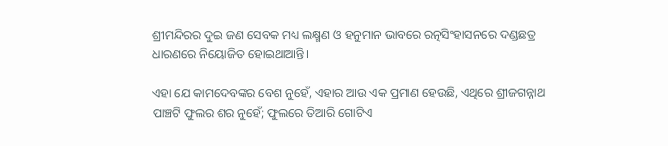ଶ୍ରୀମନ୍ଦିରର ଦୁଇ ଜଣ ସେବକ ମଧ୍ୟ ଲକ୍ଷ୍ମଣ ଓ ହନୁମାନ ଭାବରେ ରତ୍ନସିଂହାସନରେ ଦଣ୍ଡଛତ୍ର ଧାରଣରେ ନିୟୋଜିତ ହୋଇଥାଆନ୍ତି।

ଏହା ଯେ କାମଦେବଙ୍କର ବେଶ ନୁହେଁ, ଏହାର ଆଉ ଏକ ପ୍ରମାଣ ହେଉଛି, ଏଥିରେ ଶ୍ରୀଜଗନ୍ନାଥ ପାଞ୍ଚଟି ଫୁଲର ଶର ନୁହେଁ; ଫୁଲରେ ତିଆରି ଗୋଟିଏ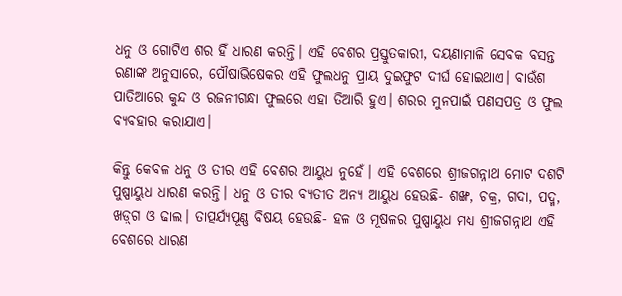ଧନୁ ଓ ଗୋଟିଏ ଶର ହିଁ ଧାରଣ କରନ୍ତି। ଏହି ବେଶର ପ୍ରସ୍ତୁତକାରୀ, ଦୟଣାମାଳି ସେବକ ବସନ୍ତ ରଣାଙ୍କ ଅନୁସାରେ, ପୌଷାଭିଷେକର ଏହି ଫୁଲଧନୁ ପ୍ରାୟ ଦୁଇଫୁଟ ଦୀର୍ଘ ହୋଇଥାଏ। ବାଉଁଶ ପାତିଆରେ କୁନ୍ଦ ଓ ରଜନୀଗନ୍ଧା ଫୁଲରେ ଏହା ତିଆରି ହୁଏ। ଶରର ମୁନପାଇଁ ପଣସପତ୍ର ଓ ଫୁଲ ବ୍ୟବହାର କରାଯାଏ।

କିନ୍ତୁ କେବଳ ଧନୁ ଓ ତୀର ଏହି ବେଶର ଆୟୁଧ ନୁହେଁ। ଏହି ବେଶରେ ଶ୍ରୀଜଗନ୍ନାଥ ମୋଟ ଦଶଟି ପୁଷ୍ପାୟୁଧ ଧାରଣ କରନ୍ତି। ଧନୁ ଓ ତୀର ବ୍ୟତୀତ ଅନ୍ୟ ଆୟୁଧ ହେଉଛି- ଶଙ୍ଖ, ଚକ୍ର, ଗଦା, ପଦ୍ମ, ଖଡ଼୍‌ଗ ଓ ଢାଲ। ତାତ୍ପର୍ଯ୍ୟପୂଣ୍ଣ ବିଷୟ ହେଉଛି- ହଳ ଓ ମୂଷଳର ପୁଷ୍ପାୟୁଧ ମଧ୍ୟ ଶ୍ରୀଜଗନ୍ନାଥ ଏହି ବେଶରେ ଧାରଣ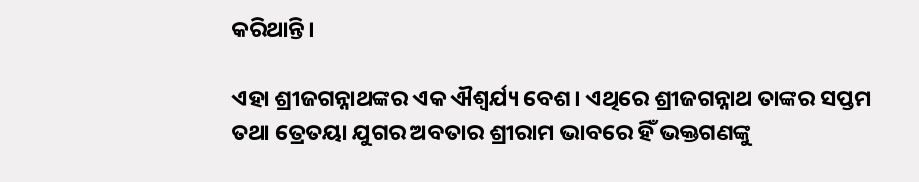କରିଥାନ୍ତି।

ଏହା ଶ୍ରୀଜଗନ୍ନାଥଙ୍କର ଏକ ଐଶ୍ୱର୍ଯ୍ୟ ବେଶ। ଏଥିରେ ଶ୍ରୀଜଗନ୍ନାଥ ତାଙ୍କର ସପ୍ତମ ତଥା ତ୍ରେତୟା ଯୁଗର ଅବତାର ଶ୍ରୀରାମ ଭାବରେ ହିଁ ଭକ୍ତଗଣଙ୍କୁ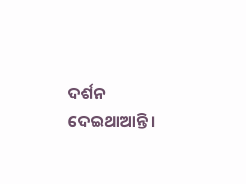ଦର୍ଶନ ଦେଇଥାଆନ୍ତି।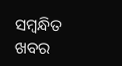ସମ୍ବନ୍ଧିତ ଖବର